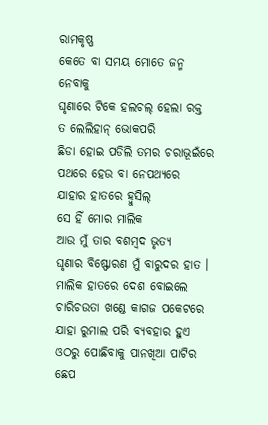ରାମକୃଷ୍ଣ
କେତେ ବା ସମୟ ମୋତେ ଜନ୍ମ ନେବାକୁ
ଘୃଣାରେ ଟିକେ ହଲଚଲ୍ ହେଲା ରକ୍ତ
ତ ଲେଲିହାନ୍ ଭୋକପରି
ଛିଡା ହୋଇ ପଡିଲି ତମର ଚରାଭୂଇଁରେ
ପଥରେ ହେଉ ବା ନେପଥ୍ୟରେ
ଯାହାର ହାତରେ ହ୍ବୁସିଲ୍
ସେ ହିଁ ମୋର ମାଲିକ
ଆଉ ମୁଁ ତାର ବଶମ୍ବଦ ଭୃତ୍ୟ
ଘୃଣାର ବିଷ୍ଫୋରଣ ମୁଁ ବାରୁଦର ହାତ ।
ମାଲିକ ହାତରେ ଦେଶ ବୋଇଲେ
ଚାରିଚଉତା ଖଣ୍ଡେ କାଗଜ ପକେଟରେ
ଯାହା ରୁମାଲ ପରି ବ୍ୟବହାର ହୁଏ
ଓଠରୁ ପୋଛିବାକୁ ପାନଖିଆ ପାଟିର ଛେପ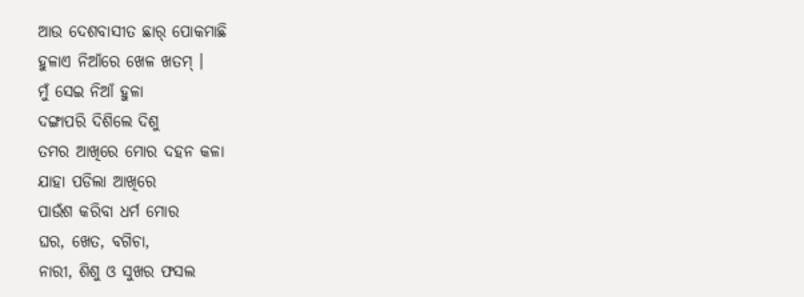ଆଉ ଦେଶବାସୀତ ଛାର୍ ପୋକମାଛି
ହୁଳାଏ ନିଆଁରେ ଖେଳ ଖତମ୍ ।
ମୁଁ ସେଇ ନିଆଁ ହୁଳା
ଦଙ୍ଗାପରି ଦିଶିଲେ ଦିଶୁ
ତମର ଆଖିରେ ମୋର ଦହନ କଳା
ଯାହା ପଡିଲା ଆଖିରେ
ପାଉଁଶ କରିବା ଧର୍ମ ମୋର
ଘର, ଖେତ, ବଗିଚା,
ନାରୀ, ଶିଶୁ ଓ ସୁଖର ଫସଲ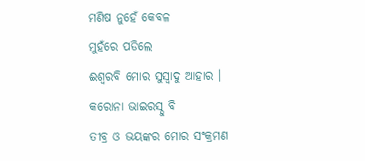ମଣିଷ ନୁହେଁ କେବଳ
ମୁହଁରେ ପଡିଲେ
ଈଶ୍ବରବି ମୋର ସୁସ୍ବାଦୁ ଆହାର ।
କରୋନା ଭାଇରସ୍ଠୁ ବି
ତୀବ୍ର ଓ ଭୟଙ୍କର ମୋର ସଂକ୍ରମଣ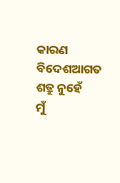କାରଣ ବିଦେଶଆଗତ ଶତ୍ରୁ ନୁହେଁ
ମୁଁ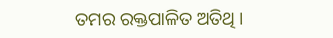ତମର ରକ୍ତପାଳିତ ଅତିଥି ।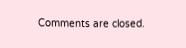Comments are closed.